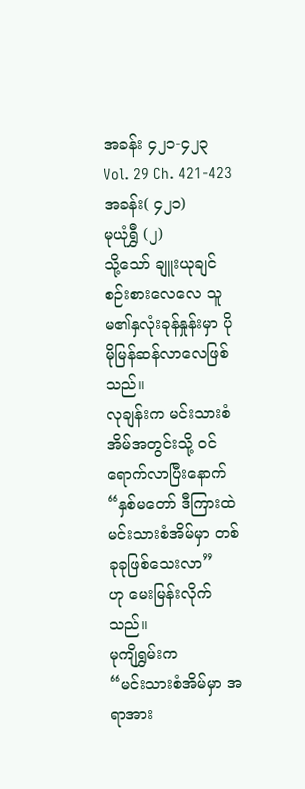အခန်း ၄၂၁-၄၂၃
Vol. 29 Ch. 421-423
အခန်း( ၄၂၁)
မုယုံရွှီ (၂)
သို့သော် ချူးယုချင် စဉ်းစားလေလေ သူမ၏နှလုံးခုန်နှုန်းမှာ ပိုမိုမြန်ဆန်လာလေဖြစ်သည်။
လုချန်းက မင်းသားစံအိမ်အတွင်းသို့ ဝင်ရောက်လာပြီးနောက်
“နှစ်မတော် ဒီကြားထဲ မင်းသားစံအိမ်မှာ တစ်ခုခုဖြစ်သေးလာ”
ဟု မေးမြန်းလိုက်သည်။
မုကျိရွှမ်းက
“မင်းသားစံအိမ်မှာ အရာအား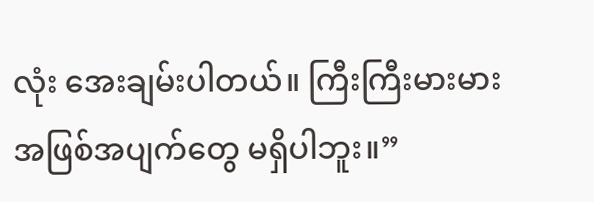လုံး အေးချမ်းပါတယ်။ ကြီးကြီးမားမား အဖြစ်အပျက်တွေ မရှိပါဘူး။”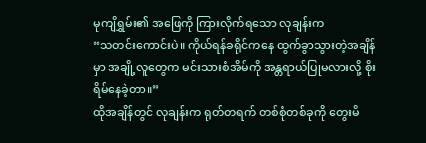မုကျိရွှမ်း၏ အဖြေကို ကြားလိုက်ရသော လုချန်းက
“သတင်းကောင်းပဲ။ ကိုယ်ရန်ခရိုင်ကနေ ထွက်ခွာသွားတဲ့အချိန်မှာ အချို့လူတွေက မင်းသားစံအိမ်ကို အန္တရာယ်ပြုမလားလို့ စိုးရိမ်နေခဲ့တာ။”
ထိုအချိန်တွင် လုချန်းက ရုတ်တရက် တစ်စုံတစ်ခုကို တွေးမိ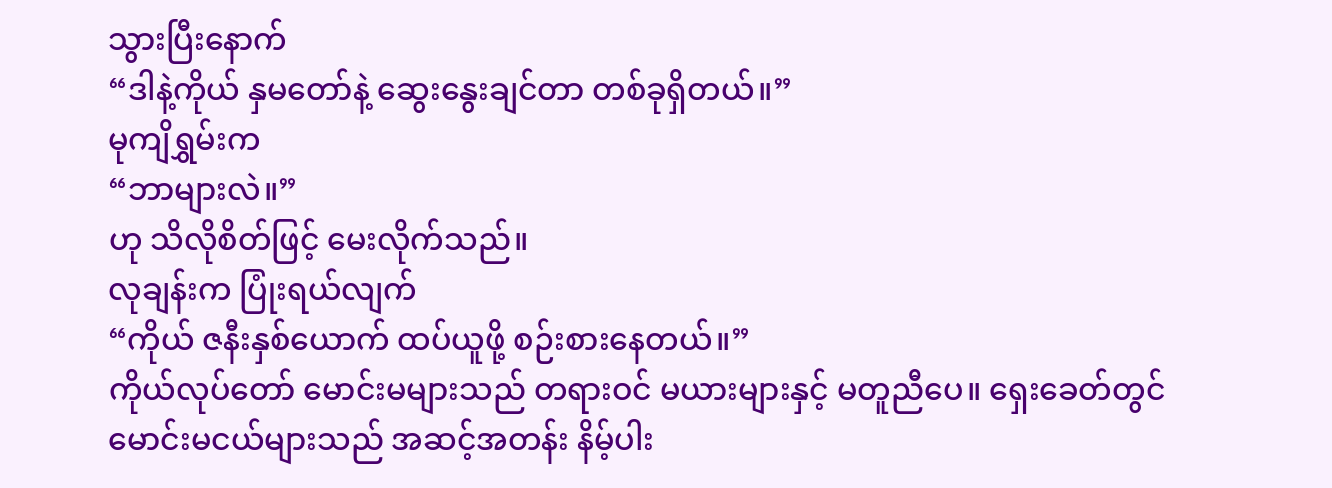သွားပြီးနောက်
“ဒါနဲ့ကိုယ် နှမတော်နဲ့ ဆွေးနွေးချင်တာ တစ်ခုရှိတယ်။”
မုကျိရွှမ်းက
“ဘာများလဲ။”
ဟု သိလိုစိတ်ဖြင့် မေးလိုက်သည်။
လုချန်းက ပြုံးရယ်လျက်
“ကိုယ် ဇနီးနှစ်ယောက် ထပ်ယူဖို့ စဉ်းစားနေတယ်။”
ကိုယ်လုပ်တော် မောင်းမများသည် တရားဝင် မယားများနှင့် မတူညီပေ။ ရှေးခေတ်တွင် မောင်းမငယ်များသည် အဆင့်အတန်း နိမ့်ပါး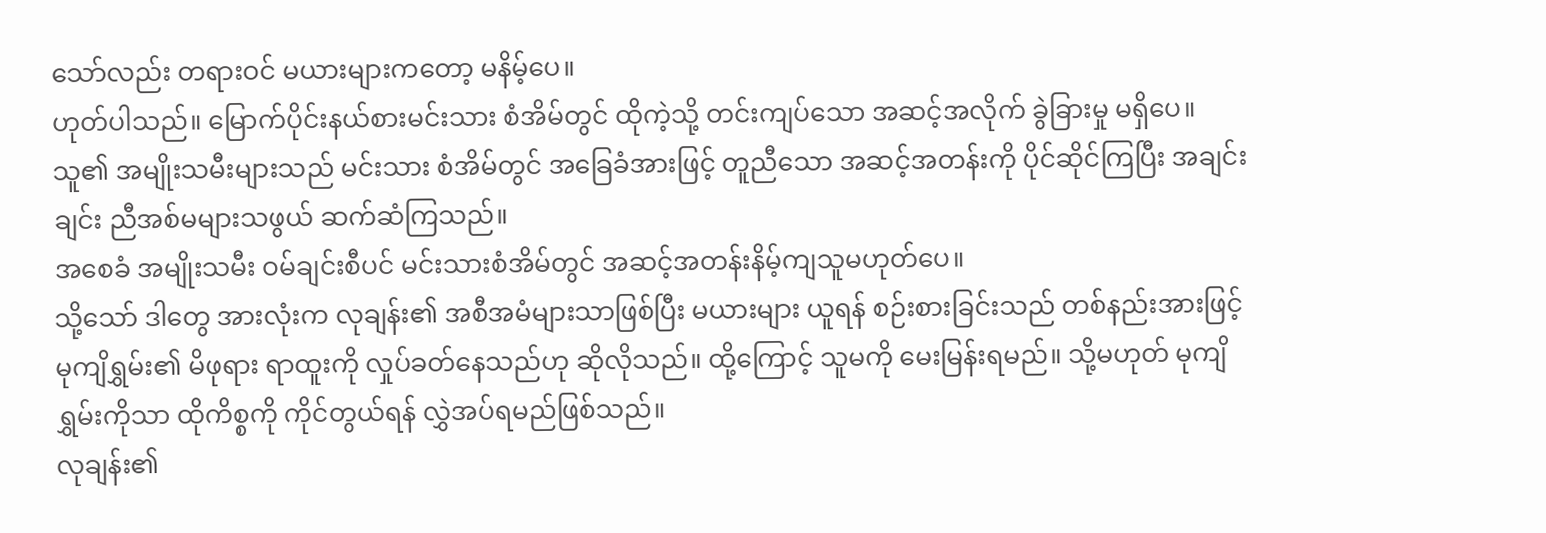သော်လည်း တရားဝင် မယားများကတော့ မနိမ့်ပေ။
ဟုတ်ပါသည်။ မြောက်ပိုင်းနယ်စားမင်းသား စံအိမ်တွင် ထိုကဲ့သို့ တင်းကျပ်သော အဆင့်အလိုက် ခွဲခြားမှု မရှိပေ။ သူ၏ အမျိုးသမီးများသည် မင်းသား စံအိမ်တွင် အခြေခံအားဖြင့် တူညီသော အဆင့်အတန်းကို ပိုင်ဆိုင်ကြပြီး အချင်းချင်း ညီအစ်မများသဖွယ် ဆက်ဆံကြသည်။
အစေခံ အမျိုးသမီး ဝမ်ချင်းစီပင် မင်းသားစံအိမ်တွင် အဆင့်အတန်းနိမ့်ကျသူမဟုတ်ပေ။
သို့သော် ဒါတွေ အားလုံးက လုချန်း၏ အစီအမံများသာဖြစ်ပြီး မယားများ ယူရန် စဉ်းစားခြင်းသည် တစ်နည်းအားဖြင့်
မုကျိရွှမ်း၏ မိဖုရား ရာထူးကို လှုပ်ခတ်နေသည်ဟု ဆိုလိုသည်။ ထို့ကြောင့် သူမကို မေးမြန်းရမည်။ သို့မဟုတ် မုကျိရွှမ်းကိုသာ ထိုကိစ္စကို ကိုင်တွယ်ရန် လွှဲအပ်ရမည်ဖြစ်သည်။
လုချန်း၏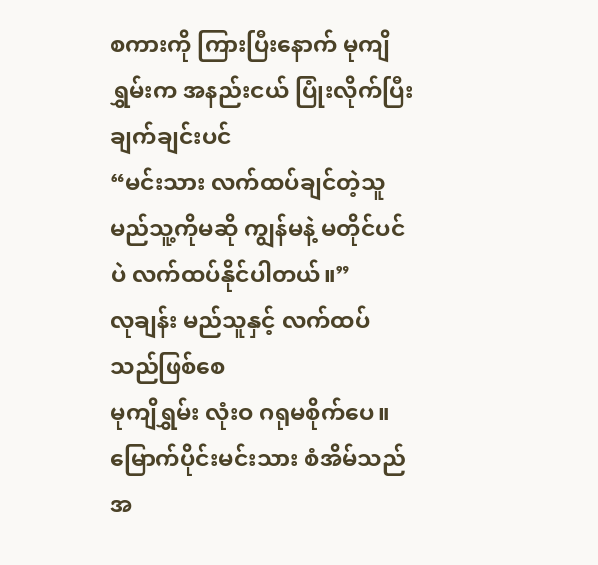စကားကို ကြားပြီးနောက် မုကျိရွှမ်းက အနည်းငယ် ပြုံးလိုက်ပြီး ချက်ချင်းပင်
“မင်းသား လက်ထပ်ချင်တဲ့သူ မည်သူ့ကိုမဆို ကျွန်မနဲ့ မတိုင်ပင်ပဲ လက်ထပ်နိုင်ပါတယ်။”
လုချန်း မည်သူနှင့် လက်ထပ်သည်ဖြစ်စေ
မုကျိရွှမ်း လုံးဝ ဂရုမစိုက်ပေ။ မြောက်ပိုင်းမင်းသား စံအိမ်သည် အ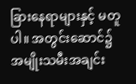ခြားနေရာများနှင့် မတူပါ။ အတွင်းဆောင်၌ အမျိုးသမီးအချင်း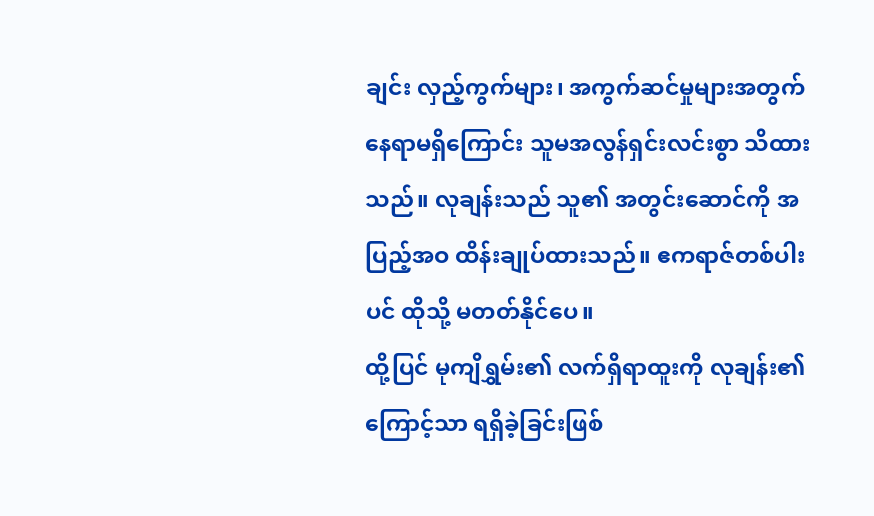ချင်း လှည့်ကွက်များ၊ အကွက်ဆင်မှုများအတွက် နေရာမရှိကြောင်း သူမအလွန်ရှင်းလင်းစွာ သိထားသည်။ လုချန်းသည် သူ၏ အတွင်းဆောင်ကို အပြည့်အဝ ထိန်းချုပ်ထားသည်။ ဧကရာဇ်တစ်ပါးပင် ထိုသို့ မတတ်နိုင်ပေ။
ထို့ပြင် မုကျိရွှမ်း၏ လက်ရှိရာထူးကို လုချန်း၏ ကြောင့်သာ ရရှိခဲ့ခြင်းဖြစ်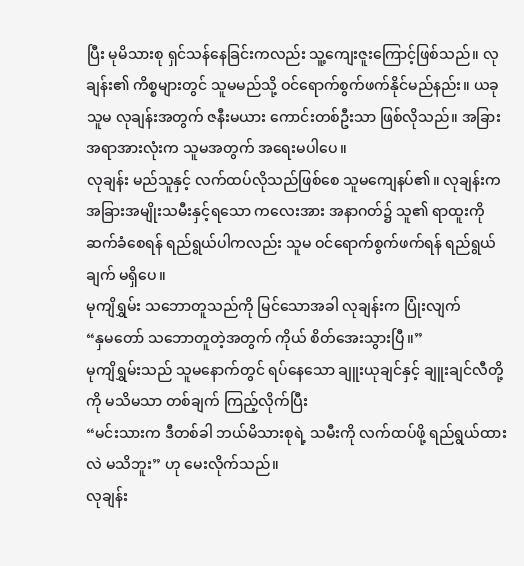ပြီး မုမိသားစု ရှင်သန်နေခြင်းကလည်း သူ့ကျေးဇူးကြောင့်ဖြစ်သည်။ လုချန်း၏ ကိစ္စများတွင် သူမမည်သို့ ဝင်ရောက်စွက်ဖက်နိုင်မည်နည်း။ ယခု သူမ လုချန်းအတွက် ဇနီးမယား ကောင်းတစ်ဦးသာ ဖြစ်လိုသည်။ အခြားအရာအားလုံးက သူမအတွက် အရေးမပါပေ။
လုချန်း မည်သူနှင့် လက်ထပ်လိုသည်ဖြစ်စေ သူမကျေနပ်၏။ လုချန်းက အခြားအမျိုးသမီးနှင့်ရသော ကလေးအား အနာဂတ်၌ သူ၏ ရာထူးကို ဆက်ခံစေရန် ရည်ရွယ်ပါကလည်း သူမ ဝင်ရောက်စွက်ဖက်ရန် ရည်ရွယ်ချက် မရှိပေ။
မုကျိရွှမ်း သဘောတူသည်ကို မြင်သောအခါ လုချန်းက ပြုံးလျက်
“နှမတော် သဘောတူတဲ့အတွက် ကိုယ် စိတ်အေးသွားပြီ။”
မုကျိရွှမ်းသည် သူမနောက်တွင် ရပ်နေသော ချူးယုချင်နှင့် ချူးချင်လီတို့ကို မသိမသာ တစ်ချက် ကြည့်လိုက်ပြီး
“မင်းသားက ဒီတစ်ခါ ဘယ်မိသားစုရဲ့ သမီးကို လက်ထပ်ဖို့ ရည်ရွယ်ထားလဲ မသိဘူး” ဟု မေးလိုက်သည်။
လုချန်း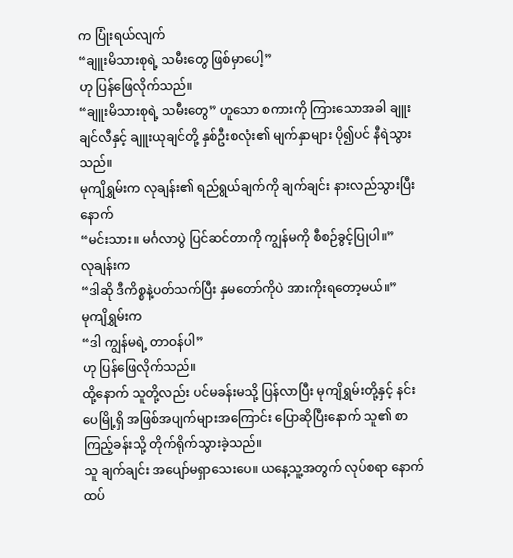က ပြုံးရယ်လျက်
“ချူးမိသားစုရဲ့ သမီးတွေ ဖြစ်မှာပေါ့”
ဟု ပြန်ဖြေလိုက်သည်။
“ချူးမိသားစုရဲ့ သမီးတွေ” ဟူသော စကားကို ကြားသောအခါ ချူးချင်လီနှင့် ချူးယုချင်တို့ နှစ်ဦးစလုံး၏ မျက်နှာများ ပို၍ပင် နီရဲသွားသည်။
မုကျိရွှမ်းက လုချန်း၏ ရည်ရွယ်ချက်ကို ချက်ချင်း နားလည်သွားပြီးနောက်
“မင်းသား။ မင်္ဂလာပွဲ ပြင်ဆင်တာကို ကျွန်မကို စီစဉ်ခွင့်ပြုပါ။”
လုချန်းက
“ဒါဆို ဒီကိစ္စနဲ့ပတ်သက်ပြီး နှမတော်ကိုပဲ အားကိုးရတော့မယ်။”
မုကျိရွှမ်းက
“ဒါ ကျွန်မရဲ့ တာဝန်ပါ”
ဟု ပြန်ဖြေလိုက်သည်။
ထို့နောက် သူတို့လည်း ပင်မခန်းမသို့ ပြန်လာပြီး မုကျိရွှမ်းတို့နှင့် နင်းပေမြို့ရှိ အဖြစ်အပျက်များအကြောင်း ပြောဆိုပြီးနောက် သူ၏ စာကြည့်ခန်းသို့ တိုက်ရိုက်သွားခဲ့သည်။
သူ ချက်ချင်း အပျော်မရှာသေးပေ။ ယနေ့သူ့အတွက် လုပ်စရာ နောက်ထပ်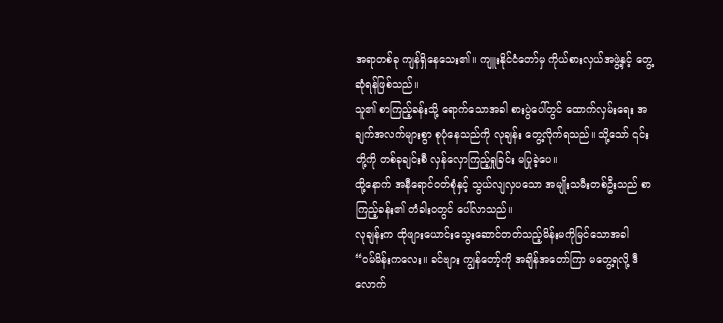အရာတစ်ခု ကျန်ရှိနေသေး၏။ ကျူးနိုင်ငံတော်မှ ကိုယ်စားလှယ်အဖွဲ့နှင့် တွေ့ဆုံရန်ဖြစ်သည်။
သူ၏ စာကြည့်ခန်းသို့ ရောက်သောအခါ စားပွဲပေါ်တွင် ထောက်လှမ်းရေး အချက်အလက်များစွာ စုပုံနေသည်ကို လုချန်း တွေ့လိုက်ရသည်။ သို့သော် ၎င်းတို့ကို တစ်ခုချင်းစီ လှန်လှောကြည့်ရှုခြင်း မပြုခဲ့ပေ။
ထို့နောက် အနီရောင်ဝတ်စုံနှင့် သွယ်လျလှပသော အမျိုးသမီးတစ်ဦးသည် စာကြည့်ခန်း၏ တံခါးဝတွင် ပေါ်လာသည်။
လုချန်းက ထိုဖျားယောင်းသွေးဆောင်တတ်သည့်မိန်းမကိုမြင်သောအခါ
“ဝမ်မိန်းကလေး။ ခင်ဗျား ကျွန်တော့်ကို အချိန်အတော်ကြာ မတွေ့ရလို့ ဒီလောက်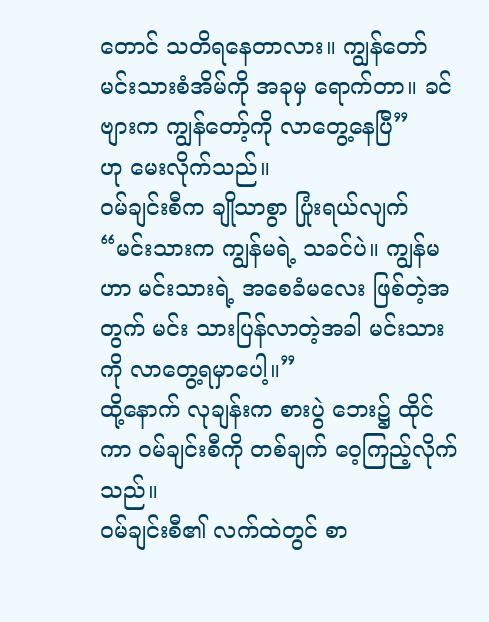တောင် သတိရနေတာလား။ ကျွန်တော် မင်းသားစံအိမ်ကို အခုမှ ရောက်တာ။ ခင်ဗျားက ကျွန်တော့်ကို လာတွေ့နေပြီ”
ဟု မေးလိုက်သည်။
ဝမ်ချင်းစီက ချိုသာစွာ ပြုံးရယ်လျက်
“မင်းသားက ကျွန်မရဲ့ သခင်ပဲ။ ကျွန်မဟာ မင်းသားရဲ့ အစေခံမလေး ဖြစ်တဲ့အတွက် မင်း သားပြန်လာတဲ့အခါ မင်းသားကို လာတွေ့ရမှာပေါ့။”
ထို့နောက် လုချန်းက စားပွဲ ဘေး၌ ထိုင်ကာ ဝမ်ချင်းစီကို တစ်ချက် ဝေ့ကြည့်လိုက်သည်။
ဝမ်ချင်းစီ၏ လက်ထဲတွင် စာ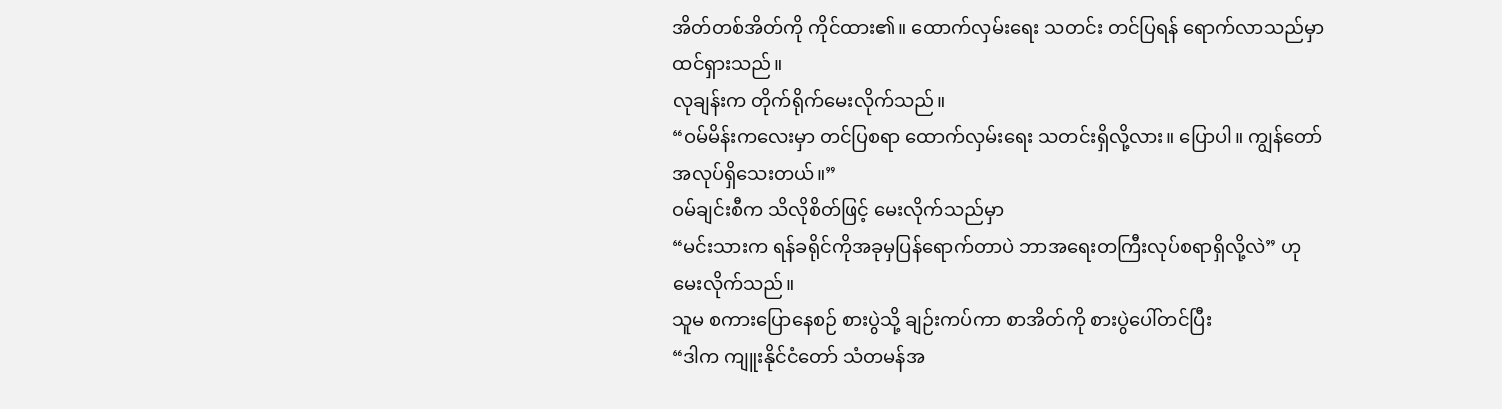အိတ်တစ်အိတ်ကို ကိုင်ထား၏။ ထောက်လှမ်းရေး သတင်း တင်ပြရန် ရောက်လာသည်မှာ ထင်ရှားသည်။
လုချန်းက တိုက်ရိုက်မေးလိုက်သည်။
“ဝမ်မိန်းကလေးမှာ တင်ပြစရာ ထောက်လှမ်းရေး သတင်းရှိလို့လား။ ပြောပါ။ ကျွန်တော် အလုပ်ရှိသေးတယ်။”
ဝမ်ချင်းစီက သိလိုစိတ်ဖြင့် မေးလိုက်သည်မှာ
“မင်းသားက ရန်ခရိုင်ကိုအခုမှပြန်ရောက်တာပဲ ဘာအရေးတကြီးလုပ်စရာရှိလို့လဲ” ဟု မေးလိုက်သည်။
သူမ စကားပြောနေစဉ် စားပွဲသို့ ချဉ်းကပ်ကာ စာအိတ်ကို စားပွဲပေါ်တင်ပြီး
“ဒါက ကျူးနိုင်ငံတော် သံတမန်အ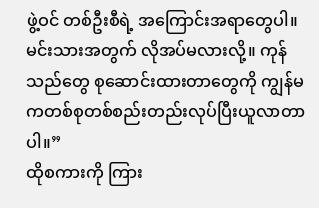ဖွဲ့ဝင် တစ်ဦးစီရဲ့ အကြောင်းအရာတွေပါ။ မင်းသားအတွက် လိုအပ်မလားလို့။ ကုန်သည်တွေ စုဆောင်းထားတာတွေကို ကျွန်မကတစ်စုတစ်စည်းတည်းလုပ်ပြီးယူလာတာပါ။”
ထိုစကားကို ကြား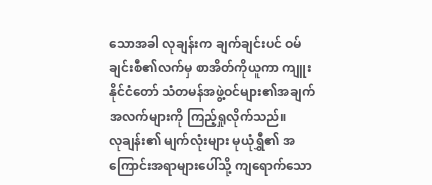သောအခါ လုချန်းက ချက်ချင်းပင် ဝမ်ချင်းစီ၏လက်မှ စာအိတ်ကိုယူကာ ကျူးနိုင်ငံတော် သံတမန်အဖွဲ့ဝင်များ၏အချက်အလက်များကို ကြည့်ရှုလိုက်သည်။
လုချန်း၏ မျက်လုံးများ မုယုံရွှီ၏ အကြောင်းအရာများပေါ်သို့ ကျရောက်သော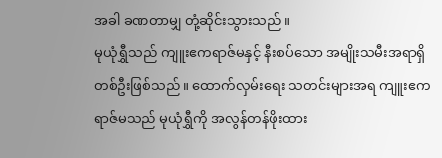အခါ ခဏတာမျှ တုံ့ဆိုင်းသွားသည်။
မုယုံရွှီသည် ကျူးဧကရာဇ်မနှင့် နီးစပ်သော အမျိုးသမီးအရာရှိတစ်ဦးဖြစ်သည်။ ထောက်လှမ်းရေး သတင်းများအရ ကျူးဧကရာဇ်မသည် မုယုံရွှီကို အလွန်တန်ဖိုးထား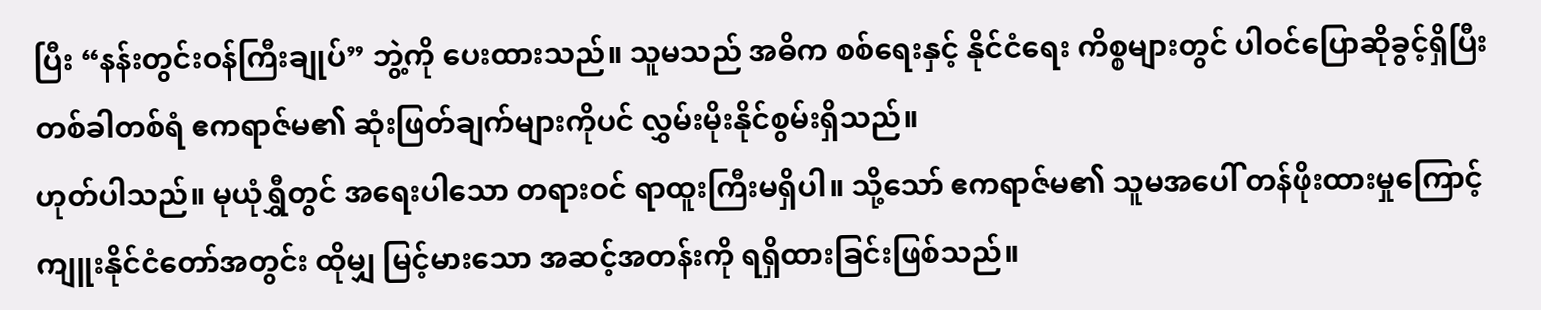ပြီး “နန်းတွင်းဝန်ကြီးချုပ်” ဘွဲ့ကို ပေးထားသည်။ သူမသည် အဓိက စစ်ရေးနှင့် နိုင်ငံရေး ကိစ္စများတွင် ပါဝင်ပြောဆိုခွင့်ရှိပြီး တစ်ခါတစ်ရံ ဧကရာဇ်မ၏ ဆုံးဖြတ်ချက်များကိုပင် လွှမ်းမိုးနိုင်စွမ်းရှိသည်။
ဟုတ်ပါသည်။ မုယုံရွှီတွင် အရေးပါသော တရားဝင် ရာထူးကြီးမရှိပါ။ သို့သော် ဧကရာဇ်မ၏ သူမအပေါ် တန်ဖိုးထားမှုကြောင့် ကျူးနိုင်ငံတော်အတွင်း ထိုမျှ မြင့်မားသော အဆင့်အတန်းကို ရရှိထားခြင်းဖြစ်သည်။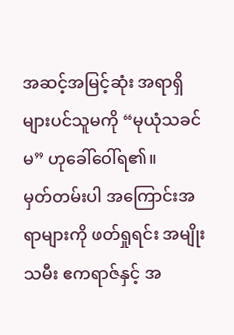အဆင့်အမြင့်ဆုံး အရာရှိများပင်သူမကို “မုယုံသခင်မ” ဟုခေါ်ဝေါ်ရ၏။
မှတ်တမ်းပါ အကြောင်းအရာများကို ဖတ်ရှုရင်း အမျိုးသမီး ဧကရာဇ်နှင့် အ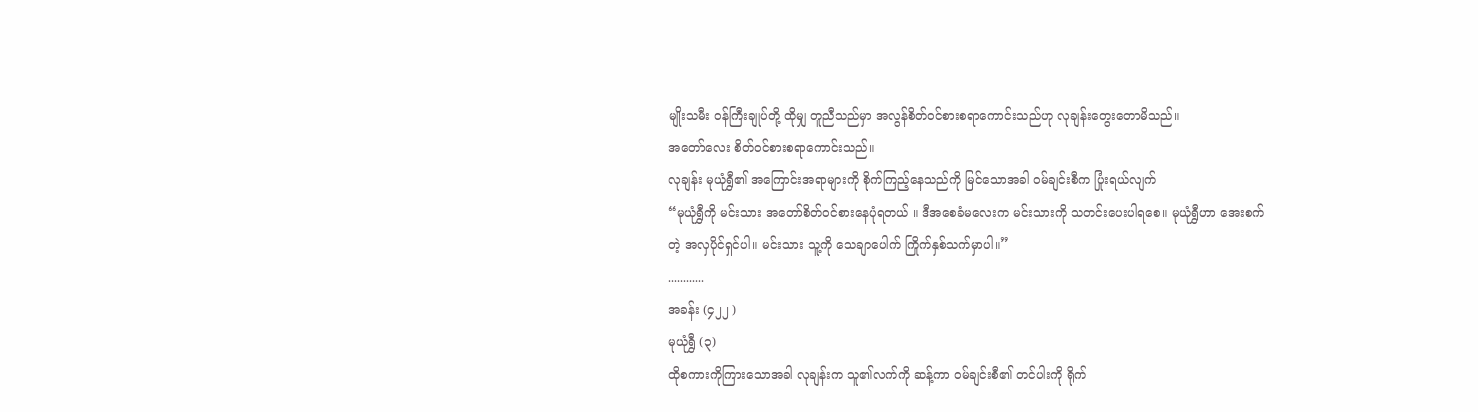မျိုးသမီး ဝန်ကြီးချုပ်တို့ ထိုမျှ တူညီသည်မှာ အလွန်စိတ်ဝင်စားစရာကောင်းသည်ဟု လုချန်းတွေးတောမိသည်။
အတော်လေး စိတ်ဝင်စားစရာကောင်းသည်။
လုချန်း မုယုံရွှီ၏ အကြောင်းအရာများကို စိုက်ကြည့်နေသည်ကို မြင်သောအခါ ဝမ်ချင်းစီက ပြုံးရယ်လျက်
“မုယုံရွှီကို မင်းသား အတော်စိတ်ဝင်စားနေပုံရတယ် ။ ဒီအစေခံမလေးက မင်းသားကို သတင်းပေးပါရစေ။ မုယုံရွှီဟာ အေးစက်တဲ့ အလှပိုင်ရှင်ပါ။ မင်းသား သူ့ကို သေချာပေါက် ကြိုက်နှစ်သက်မှာပါ။”
............
အခန်း (၄၂၂ )
မုယုံရွှီ (၃)
ထိုစကားကိုကြားသောအခါ လုချန်းက သူ၏လက်ကို ဆန့်ကာ ဝမ်ချင်းစီ၏ တင်ပါးကို ရိုက်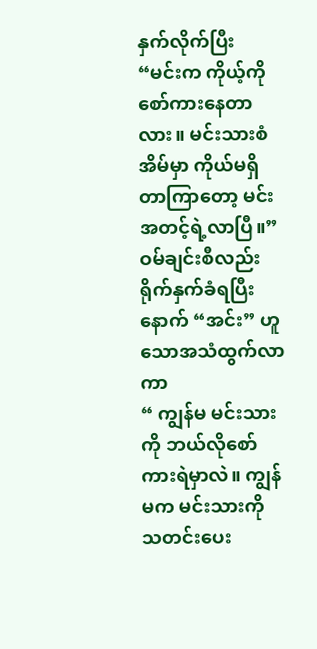နှက်လိုက်ပြီး
“မင်းက ကိုယ့်ကို စော်ကားနေတာလား။ မင်းသားစံအိမ်မှာ ကိုယ်မရှိတာကြာတော့ မင်းအတင့်ရဲ့လာပြီ။”
ဝမ်ချင်းစီလည်း ရိုက်နှက်ခံရပြီးနောက် “အင်း” ဟူသောအသံထွက်လာကာ
“ ကျွန်မ မင်းသားကို ဘယ်လိုစော်ကားရဲမှာလဲ။ ကျွန်မက မင်းသားကို သတင်းပေး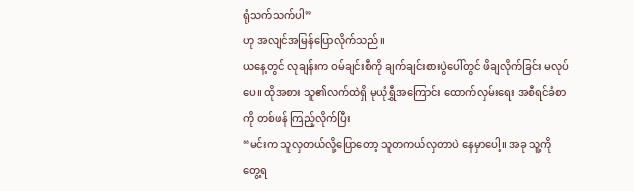ရုံသက်သက်ပါ”
ဟု အလျင်အမြန်ပြောလိုက်သည်။
ယနေ့တွင် လုချန်းက ဝမ်ချင်းစီကို ချက်ချင်းစားပွဲပေါ်တွင် ဖိချလိုက်ခြင်း မလုပ်ပေ။ ထိုအစား သူ၏လက်ထဲရှိ မုယုံရွှီအကြောင်း ထောက်လှမ်းရေး အစီရင်ခံစာကို တစ်ဖန် ကြည့်လိုက်ပြီး
“မင်းက သူလှတယ်လို့ပြောတော့ သူတကယ်လှတာပဲ နေမှာပေါ့။ အခု သူ့ကို တွေ့ရ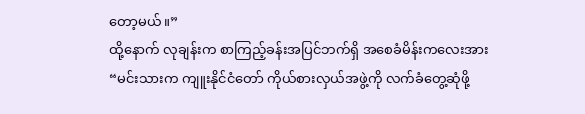တော့မယ်။”
ထို့နောက် လုချန်းက စာကြည့်ခန်းအပြင်ဘက်ရှိ အစေခံမိန်းကလေးအား
“မင်းသားက ကျူးနိုင်ငံတော် ကိုယ်စားလှယ်အဖွဲ့ကို လက်ခံတွေ့ဆုံဖို့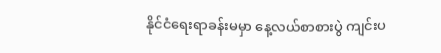နိုင်ငံရေးရာခန်းမမှာ နေ့လယ်စာစားပွဲ ကျင်းပ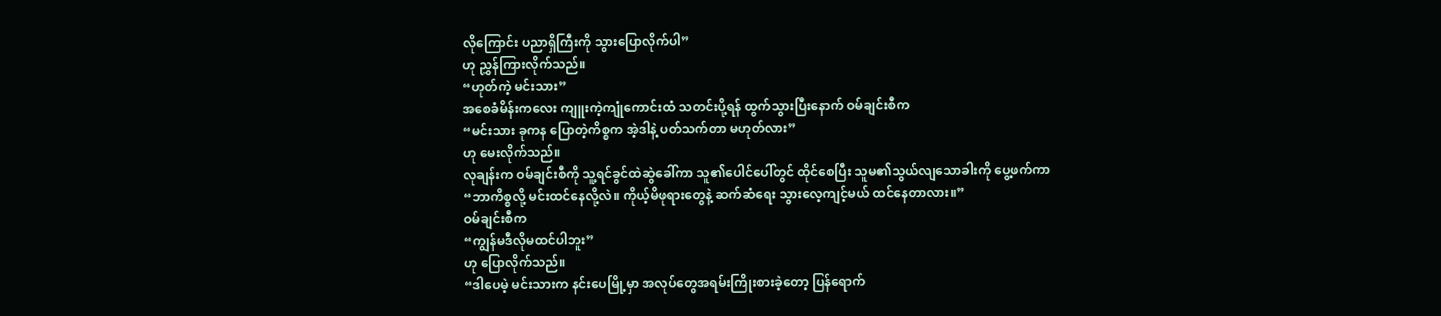လိုကြောင်း ပညာရှိကြီးကို သွားပြောလိုက်ပါ”
ဟု ညွှန်ကြားလိုက်သည်။
“ဟုတ်ကဲ့ မင်းသား”
အစေခံမိန်းကလေး ကျူးကဲ့ကျုံကောင်းထံ သတင်းပို့ရန် ထွက်သွားပြီးနောက် ဝမ်ချင်းစီက
“မင်းသား ခုကန ပြောတဲ့ကိစ္စက အဲ့ဒါနဲ့ ပတ်သက်တာ မဟုတ်လား”
ဟု မေးလိုက်သည်။
လုချန်းက ဝမ်ချင်းစီကို သူ့ရင်ခွင်ထဲဆွဲခေါ်ကာ သူ၏ပေါင်ပေါ်တွင် ထိုင်စေပြီး သူမ၏သွယ်လျသောခါးကို ပွေ့ဖက်ကာ
“ဘာကိစ္စလို့ မင်းထင်နေလို့လဲ။ ကိုယ့်မိဖုရားတွေနဲ့ ဆက်ဆံရေး သွားလေ့ကျင့်မယ် ထင်နေတာလား။”
ဝမ်ချင်းစီက
“ကျွန်မဒီလိုမထင်ပါဘူး”
ဟု ပြောလိုက်သည်။
“ဒါပေမဲ့ မင်းသားက နင်းပေမြို့မှာ အလုပ်တွေအရမ်းကြိုးစားခဲ့တော့ ပြန်ရောက်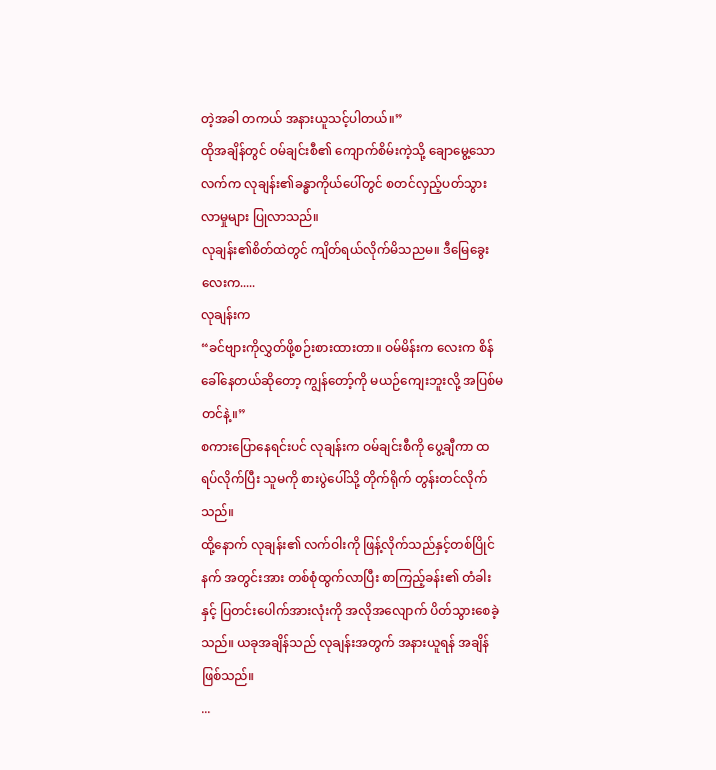တဲ့အခါ တကယ် အနားယူသင့်ပါတယ်။”
ထိုအချိန်တွင် ဝမ်ချင်းစီ၏ ကျောက်စိမ်းကဲ့သို့ ချောမွေ့သောလက်က လုချန်း၏ခန္ဓာကိုယ်ပေါ်တွင် စတင်လှည့်ပတ်သွားလာမှုများ ပြုလာသည်။
လုချန်း၏စိတ်ထဲတွင် ကျိတ်ရယ်လိုက်မိသညမ။ ဒီမြေခွေးလေးက.....
လုချန်းက
“ခင်ဗျားကိုလွှတ်ဖို့စဉ်းစားထားတာ။ ဝမ်မိန်းက လေးက စိန်ခေါ်နေတယ်ဆိုတော့ ကျွန်တော့်ကို မယဉ်ကျေးဘူးလို့ အပြစ်မတင်နဲ့။”
စကားပြောနေရင်းပင် လုချန်းက ဝမ်ချင်းစီကို ပွေ့ချီကာ ထရပ်လိုက်ပြီး သူမကို စားပွဲပေါ်သို့ တိုက်ရိုက် တွန်းတင်လိုက်သည်။
ထို့နောက် လုချန်း၏ လက်ဝါးကို ဖြန့်လိုက်သည်နှင့်တစ်ပြိုင်နက် အတွင်းအား တစ်စုံထွက်လာပြီး စာကြည့်ခန်း၏ တံခါးနှင့် ပြတင်းပေါက်အားလုံးကို အလိုအလျောက် ပိတ်သွားစေခဲ့သည်။ ယခုအချိန်သည် လုချန်းအတွက် အနားယူရန် အချိန်ဖြစ်သည်။
...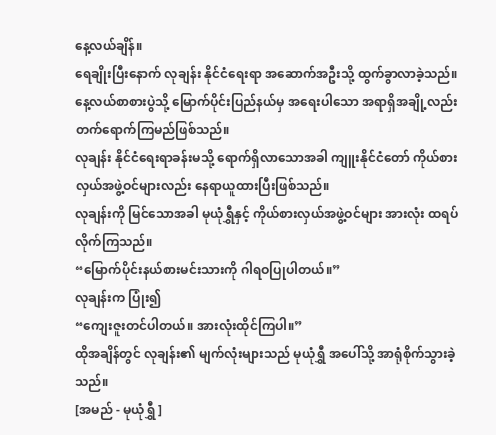နေ့လယ်ချိန်။
ရေချိုးပြီးနောက် လုချန်း နိုင်ငံရေးရာ အဆောက်အဦးသို့ ထွက်ခွာလာခဲ့သည်။
နေ့လယ်စာစားပွဲသို့ မြောက်ပိုင်းပြည်နယ်မှ အရေးပါသော အရာရှိအချို့လည်း တက်ရောက်ကြမည်ဖြစ်သည်။
လုချန်း နိုင်ငံရေးရာခန်းမသို့ ရောက်ရှိလာသောအခါ ကျူးနိုင်ငံတော် ကိုယ်စားလှယ်အဖွဲ့ဝင်များလည်း နေရာယူထားပြီးဖြစ်သည်။
လုချန်းကို မြင်သောအခါ မုယုံရွှီနှင့် ကိုယ်စားလှယ်အဖွဲ့ဝင်များ အားလုံး ထရပ်လိုက်ကြသည်။
“မြောက်ပိုင်းနယ်စားမင်းသားကို ဂါရဝပြုပါတယ်။”
လုချန်းက ပြုံး၍
“ကျေးဇူးတင်ပါတယ်။ အားလုံးထိုင်ကြပါ။”
ထိုအချိန်တွင် လုချန်း၏ မျက်လုံးများသည် မုယုံရွှီ အပေါ်သို့ အာရုံစိုက်သွားခဲ့သည်။
[အမည် - မုယုံရွှီ ]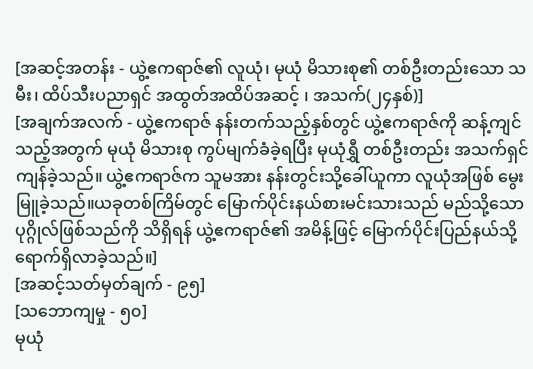[အဆင့်အတန်း - ယွဲ့ဧကရာဇ်၏ လူယုံ၊ မုယုံ မိသားစု၏ တစ်ဦးတည်းသော သမီး၊ ထိပ်သီးပညာရှင် အထွတ်အထိပ်အဆင့် ၊ အသက်(၂၄နှစ်)]
[အချက်အလက် - ယွဲ့ဧကရာဇ် နန်းတက်သည့်နှစ်တွင် ယွဲ့ဧကရာဇ်ကို ဆန့်ကျင်သည့်အတွက် မုယုံ မိသားစု ကွပ်မျက်ခံခဲ့ရပြီး မုယုံရွှီ တစ်ဦးတည်း အသက်ရှင်ကျန်ခဲ့သည်။ ယွဲ့ဧကရာဇ်က သူမအား နန်းတွင်းသို့ခေါ်ယူကာ လူယုံအဖြစ် မွေးမြူခဲ့သည်။ယခုတစ်ကြိမ်တွင် မြောက်ပိုင်းနယ်စားမင်းသားသည် မည်သို့သော ပုဂ္ဂိုလ်ဖြစ်သည်ကို သိရှိရန် ယွဲ့ဧကရာဇ်၏ အမိန့်ဖြင့် မြောက်ပိုင်းပြည်နယ်သို့ ရောက်ရှိလာခဲ့သည်။]
[အဆင့်သတ်မှတ်ချက် - ၉၅]
[သဘောကျမှု - ၅၀]
မုယုံ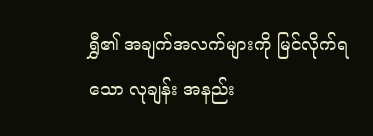ရွှီ၏ အချက်အလက်များကို မြင်လိုက်ရသော လုချန်း အနည်း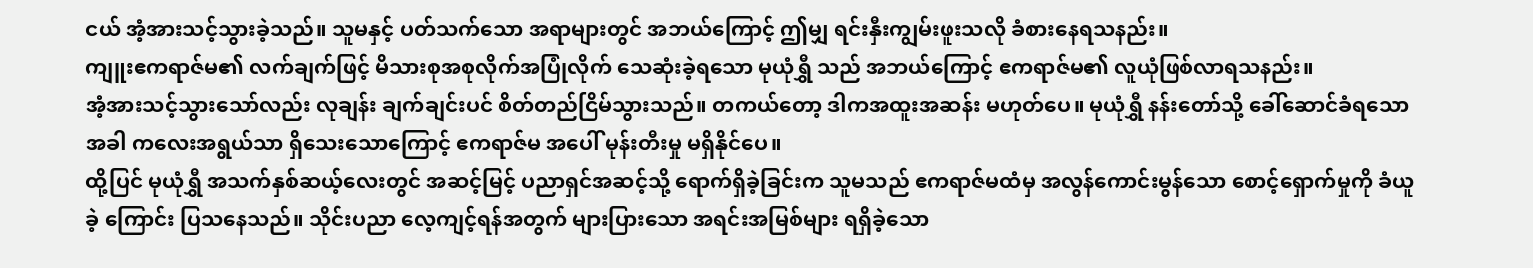ငယ် အံ့အားသင့်သွားခဲ့သည်။ သူမနှင့် ပတ်သက်သော အရာများတွင် အဘယ်ကြောင့် ဤမျှ ရင်းနှီးကျွမ်းဖူးသလို ခံစားနေရသနည်း။
ကျူးဧကရာဇ်မ၏ လက်ချက်ဖြင့် မိသားစုအစုလိုက်အပြုံလိုက် သေဆုံးခဲ့ရသော မုယုံရွှီ သည် အဘယ်ကြောင့် ဧကရာဇ်မ၏ လူယုံဖြစ်လာရသနည်း။
အံ့အားသင့်သွားသော်လည်း လုချန်း ချက်ချင်းပင် စိတ်တည်ငြိမ်သွားသည်။ တကယ်တော့ ဒါကအထူးအဆန်း မဟုတ်ပေ။ မုယုံရွှီ နန်းတော်သို့ ခေါ်ဆောင်ခံရသောအခါ ကလေးအရွယ်သာ ရှိသေးသောကြောင့် ဧကရာဇ်မ အပေါ် မုန်းတီးမှု မရှိနိုင်ပေ။
ထို့ပြင် မုယုံရွှီ အသက်နှစ်ဆယ့်လေးတွင် အဆင့်မြင့် ပညာရှင်အဆင့်သို့ ရောက်ရှိခဲ့ခြင်းက သူမသည် ဧကရာဇ်မထံမှ အလွန်ကောင်းမွန်သော စောင့်ရှောက်မှုကို ခံယူခဲ့ ကြောင်း ပြသနေသည်။ သိုင်းပညာ လေ့ကျင့်ရန်အတွက် များပြားသော အရင်းအမြစ်များ ရရှိခဲ့သော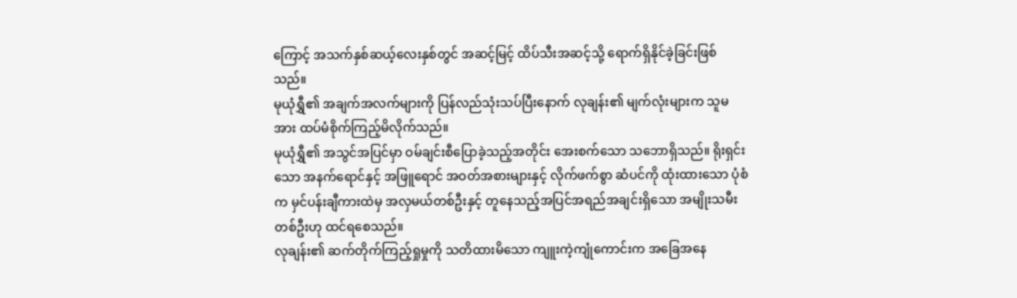ကြောင့် အသက်နှစ်ဆယ့်လေးနှစ်တွင် အဆင့်မြင့် ထိပ်သီးအဆင့်သို့ ရောက်ရှိနိုင်ခဲ့ခြင်းဖြစ်သည်။
မုယုံရွှီ၏ အချက်အလက်များကို ပြန်လည်သုံးသပ်ပြီးနောက် လုချန်း၏ မျက်လုံးများက သူမအား ထပ်မံစိုက်ကြည့်မိလိုက်သည်။
မုယုံရွှီ၏ အသွင်အပြင်မှာ ဝမ်ချင်းစီပြောခဲ့သည့်အတိုင်း အေးစက်သော သဘောရှိသည်။ ရိုးရှင်းသော အနက်ရောင်နှင့် အဖြူရောင် အဝတ်အစားများနှင့် လိုက်ဖက်စွာ ဆံပင်ကို ထုံးထားသော ပုံစံက မှင်ပန်းချီကားထဲမှ အလှမယ်တစ်ဦးနှင့် တူနေသည့်အပြင်အရည်အချင်းရှိသော အမျိုးသမီးတစ်ဦးဟု ထင်ရစေသည်။
လုချန်း၏ ဆက်တိုက်ကြည့်ရှုမှုကို သတိထားမိသော ကျူးကဲ့ကျုံကောင်းက အခြေအနေ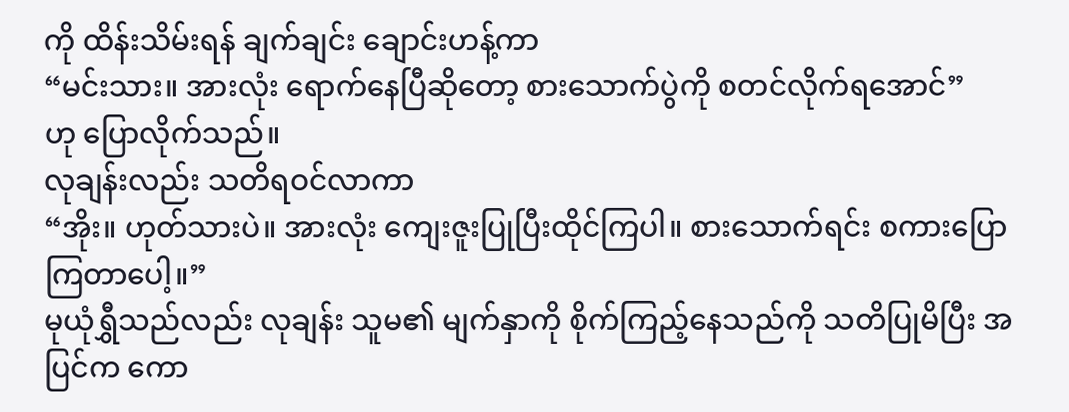ကို ထိန်းသိမ်းရန် ချက်ချင်း ချောင်းဟန့်ကာ
“မင်းသား။ အားလုံး ရောက်နေပြီဆိုတော့ စားသောက်ပွဲကို စတင်လိုက်ရအောင်”
ဟု ပြောလိုက်သည်။
လုချန်းလည်း သတိရဝင်လာကာ
“အိုး။ ဟုတ်သားပဲ။ အားလုံး ကျေးဇူးပြုပြီးထိုင်ကြပါ။ စားသောက်ရင်း စကားပြောကြတာပေါ့။”
မုယုံရွှီသည်လည်း လုချန်း သူမ၏ မျက်နှာကို စိုက်ကြည့်နေသည်ကို သတိပြုမိပြီး အပြင်က ကော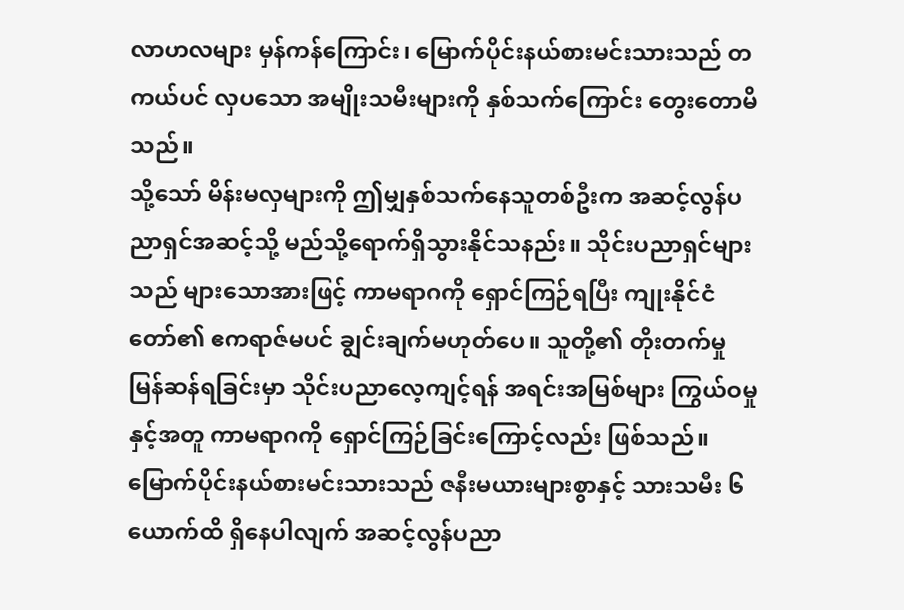လာဟလများ မှန်ကန်ကြောင်း၊ မြောက်ပိုင်းနယ်စားမင်းသားသည် တကယ်ပင် လှပသော အမျိုးသမီးများကို နှစ်သက်ကြောင်း တွေးတောမိသည်။
သို့သော် မိန်းမလှများကို ဤမျှနှစ်သက်နေသူတစ်ဦးက အဆင့်လွန်ပညာရှင်အဆင့်သို့ မည်သို့ရောက်ရှိသွားနိုင်သနည်း။ သိုင်းပညာရှင်များသည် များသောအားဖြင့် ကာမရာဂကို ရှောင်ကြဉ်ရပြီး ကျုးနိုင်ငံတော်၏ ဧကရာဇ်မပင် ချွင်းချက်မဟုတ်ပေ။ သူတို့၏ တိုးတက်မှု မြန်ဆန်ရခြင်းမှာ သိုင်းပညာလေ့ကျင့်ရန် အရင်းအမြစ်များ ကြွယ်ဝမှုနှင့်အတူ ကာမရာဂကို ရှောင်ကြဉ်ခြင်းကြောင့်လည်း ဖြစ်သည်။
မြောက်ပိုင်းနယ်စားမင်းသားသည် ဇနီးမယားများစွာနှင့် သားသမီး ၆ ယောက်ထိ ရှိနေပါလျက် အဆင့်လွန်ပညာ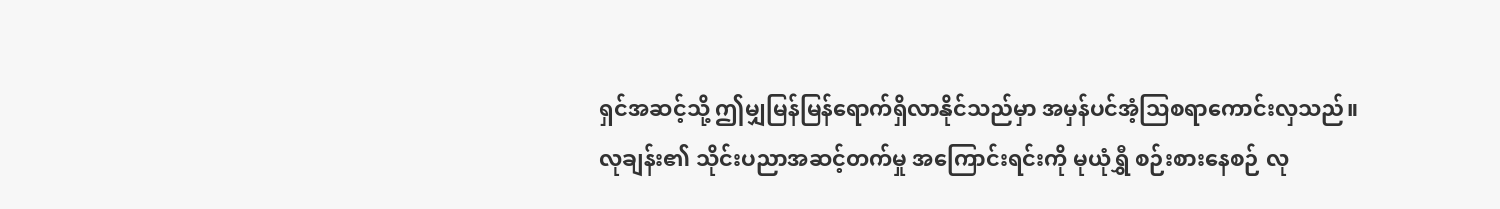ရှင်အဆင့်သို့ ဤမျှမြန်မြန်ရောက်ရှိလာနိုင်သည်မှာ အမှန်ပင်အံ့သြစရာကောင်းလှသည်။
လုချန်း၏ သိုင်းပညာအဆင့်တက်မှု အကြောင်းရင်းကို မုယုံရွှီ စဉ်းစားနေစဉ် လု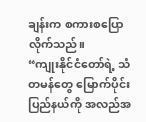ချန်းက စကားစပြောလိုက်သည်။
“ကျုးနိုင်ငံတော်ရဲ့ သံတမန်တွေ မြောက်ပိုင်းပြည်နယ်ကို အလည်အ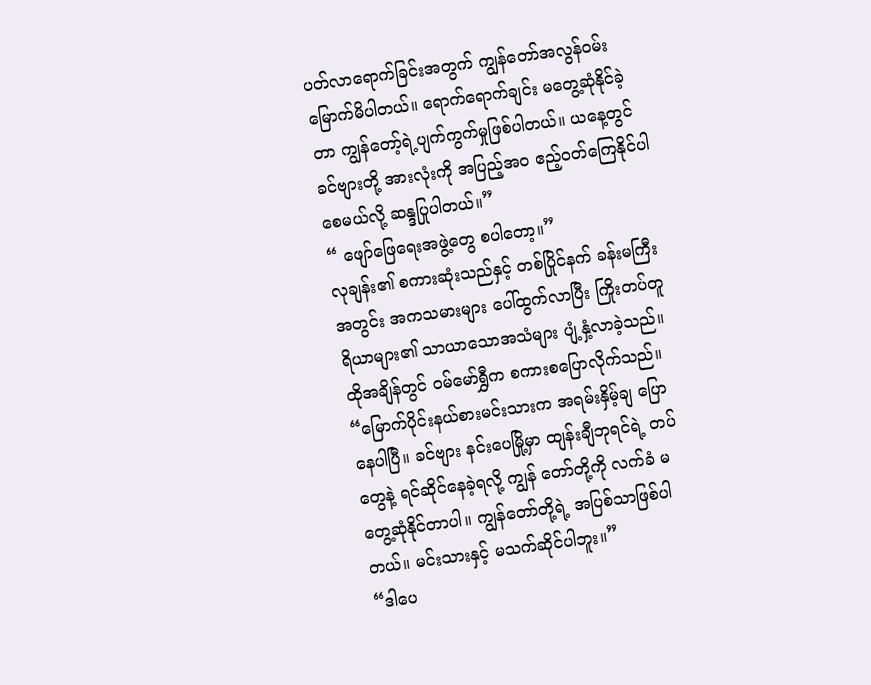ပတ်လာရောက်ခြင်းအတွက် ကျွန်တော်အလွန်ဝမ်းမြောက်မိပါတယ်။ ရောက်ရောက်ချင်း မတွေ့ဆုံနိုင်ခဲ့တာ ကျွန်တော့်ရဲ့ပျက်ကွက်မှုဖြစ်ပါတယ်။ ယနေ့တွင် ခင်ဗျားတို့ အားလုံးကို အပြည့်အဝ ဧည့်ဝတ်ကြေနိုင်ပါစေမယ်လို့ ဆန္ဒပြုပါတယ်။”
“ ဖျော်ဖြေရေးအဖွဲ့တွေ စပါတော့။”
လုချန်း၏ စကားဆုံးသည်နှင့် တစ်ပြိုင်နက် ခန်းမကြီးအတွင်း အကသမားများ ပေါ်ထွက်လာပြီး ကြိုးတပ်တူရိယာများ၏ သာယာသောအသံများ ပျံ့နှံ့လာခဲ့သည်။
ထိုအချိန်တွင် ဝမ်မော်ရွှီက စကားစပြောလိုက်သည်။
“မြောက်ပိုင်းနယ်စားမင်းသားက အရမ်းနှိမ့်ချ ပြောနေပါပြီ။ ခင်ဗျား နင်းပေမြို့မှာ ထျန်းချီဘုရင်ရဲ့ တပ်တွေနဲ့ ရင်ဆိုင်နေခဲ့ရလို့ ကျွန် တော်တို့ကို လက်ခံ မတွေ့ဆုံနိုင်တာပါ။ ကျွန်တော်တို့ရဲ့ အပြစ်သာဖြစ်ပါတယ်။ မင်းသားနှင့် မသက်ဆိုင်ပါဘူး။”
“ဒါပေ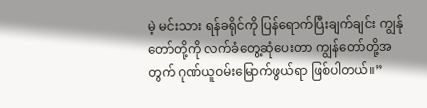မဲ့ မင်းသား ရန်ခရိုင်ကို ပြန်ရောက်ပြီးချက်ချင်း ကျွန်ုတော်တို့ကို လက်ခံတွေ့ဆုံပေးတာ ကျွန်တော်တို့အတွက် ဂုဏ်ယူဝမ်းမြောက်ဖွယ်ရာ ဖြစ်ပါတယ်။”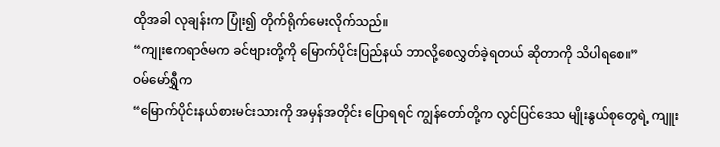ထိုအခါ လုချန်းက ပြုံး၍ တိုက်ရိုက်မေးလိုက်သည်။
“ကျုးဧကရာဇ်မက ခင်ဗျားတို့ကို မြောက်ပိုင်းပြည်နယ် ဘာလို့စေလွှတ်ခဲ့ရတယ် ဆိုတာကို သိပါရစေ။”
ဝမ်မော်ရွှီက
“မြောက်ပိုင်းနယ်စားမင်းသားကို အမှန်အတိုင်း ပြောရရင် ကျွန်တော်တို့က လွင်ပြင်ဒေသ မျိုးနွယ်စုတွေရဲ့ ကျူး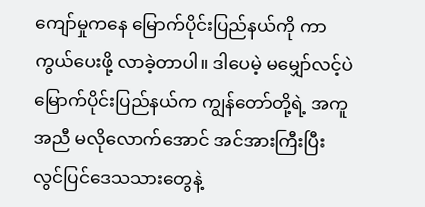ကျော်မှုကနေ မြောက်ပိုင်းပြည်နယ်ကို ကာကွယ်ပေးဖို့ လာခဲ့တာပါ။ ဒါပေမဲ့ မမျှော်လင့်ပဲ မြောက်ပိုင်းပြည်နယ်က ကျွန်တော်တို့ရဲ့ အကူအညီ မလိုလောက်အောင် အင်အားကြီးပြီး လွင်ပြင်ဒေသသားတွေနဲ့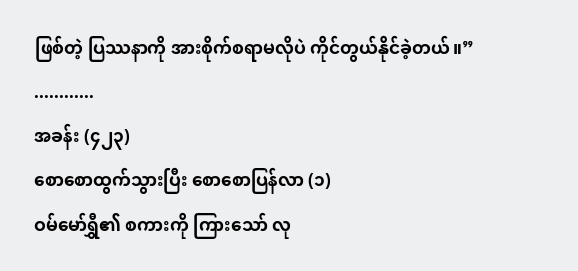ဖြစ်တဲ့ ပြဿနာကို အားစိုက်စရာမလိုပဲ ကိုင်တွယ်နိုင်ခဲ့တယ်။”
............
အခန်း (၄၂၃)
စောစောထွက်သွားပြီး စောစောပြန်လာ (၁)
ဝမ်မော်ရွှီ၏ စကားကို ကြားသော် လု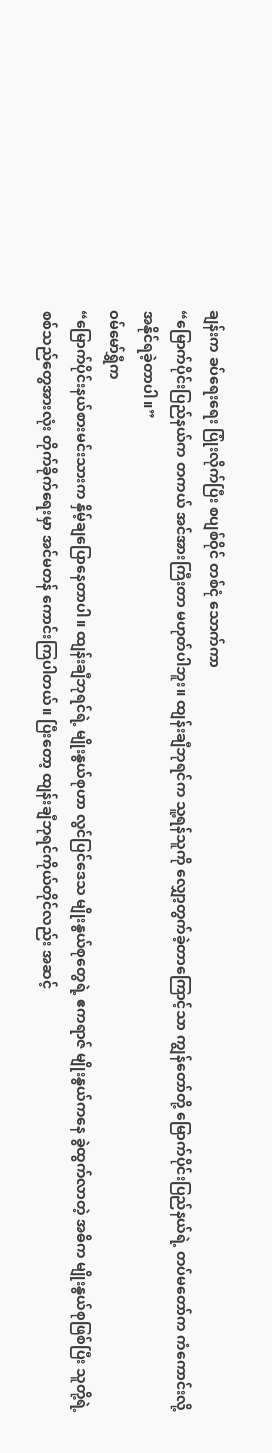ချန်းက ခပ်ရေးရေး ပြုံးလိုက်ပြီး စပျစ်ဝိုင် တစ်ငုံ သောက်ကာ
“မြောက်ပိုင်းပြည်နယ်က တကယ် အင်အားကြီးတာ မဟုတ်ပါဘူး။ ထျန်းချီဘုရင်က သူ့ရန်သူကို လျှော့တွက်ခဲ့တာကြောင့်သာ ကျွန်တော်တို့ မြောက်ပိုင်းပြည်နယ်ရဲ့ တပ်မတော်က ကံကောင်းလို့ အနိုင်ရခဲ့တာပါ။”
ဝမ်မော်ရွှီက
“မြောက်ပိုင်းနယ်စားမင်းသားက နှိမ့်ချပြောနေတာပါ။ ထျန်းချီဘုရင်ရဲ့ မျိုးနွယ်စုဟာ လွင်ပြင်ဒေသ မျိုးနွယ်စုတွေရဲ့ ဧကရာဇ် မျိုးနွယ်ကနေ ခွဲထွက်လာတဲ့ အဓိက မျိုးနွယ်စုဖြစ်ပြီး သူတို့ရဲ့ စစ်သည်တွေအားလုံး တိုက်ခိုက်ရေးမှာ အင်မတန် ကောင်းကြပါတယ်။ ပြီးတော့ ထျန်းချီဘုရင်ကိုယ်တိုင်လည်း အဆင့်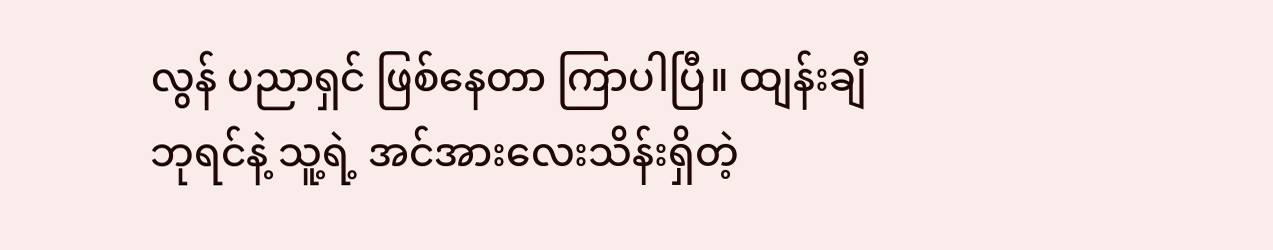လွန် ပညာရှင် ဖြစ်နေတာ ကြာပါပြီ။ ထျန်းချီဘုရင်နဲ့ သူ့ရဲ့ အင်အားလေးသိန်းရှိတဲ့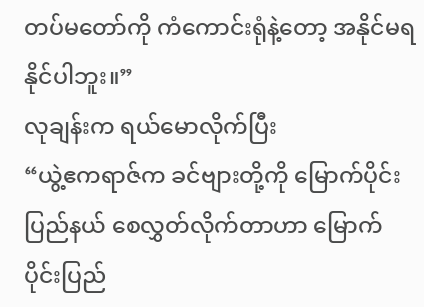တပ်မတော်ကို ကံကောင်းရုံနဲ့တော့ အနိုင်မရနိုင်ပါဘူး။”
လုချန်းက ရယ်မောလိုက်ပြီး
“ယွဲ့ဧကရာဇ်က ခင်ဗျားတို့ကို မြောက်ပိုင်းပြည်နယ် စေလွှတ်လိုက်တာဟာ မြောက်ပိုင်းပြည်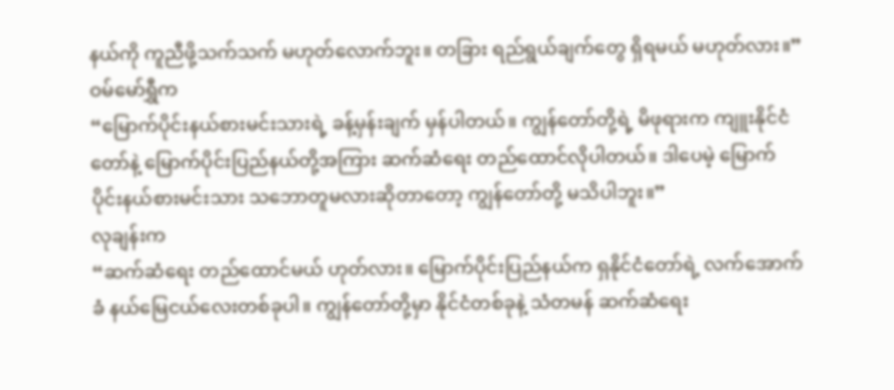နယ်ကို ကူညီဖို့သက်သက် မဟုတ်လောက်ဘူး။ တခြား ရည်ရွယ်ချက်တွေ ရှိရမယ် မဟုတ်လား။”
ဝမ်မော်ရွှီက
“မြောက်ပိုင်းနယ်စားမင်းသားရဲ့ ခန့်မှန်းချက် မှန်ပါတယ်။ ကျွန်တော်တို့ရဲ့ မိဖုရားက ကျူးနိုင်ငံတော်နဲ့ မြောက်ပိုင်းပြည်နယ်တို့အကြား ဆက်ဆံရေး တည်ထောင်လိုပါတယ်။ ဒါပေမဲ့ မြောက်ပိုင်းနယ်စားမင်းသား သဘောတူမလားဆိုတာတော့ ကျွန်တော်တို့ မသိပါဘူး။”
လုချန်းက
“ဆက်ဆံရေး တည်ထောင်မယ် ဟုတ်လား။ မြောက်ပိုင်းပြည်နယ်က ရှနိုင်ငံတော်ရဲ့ လက်အောက်ခံ နယ်မြေငယ်လေးတစ်ခုပါ။ ကျွန်တော်တို့မှာ နိုင်ငံတစ်ခုနဲ့ သံတမန် ဆက်ဆံရေး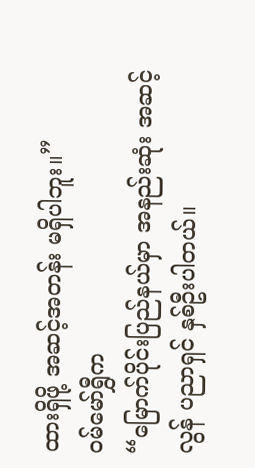ထားရှိဖို့ အဆင့်အတန်း မရှိပါဘူး။”
ဝမ်မော်ရွှီက
“မြောက်ပိုင်းပြည်နယ်မှာ အနည်းဆုံး အဆင့်လွန် ပညာရှင် နှစ်ဦးပါတယ်။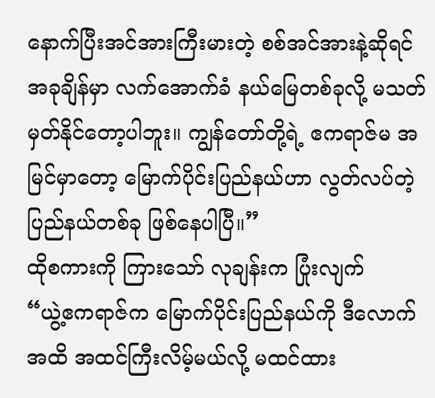နောက်ပြီးအင်အားကြီးမားတဲ့ စစ်အင်အားနဲ့ဆိုရင် အခုချိန်မှာ လက်အောက်ခံ နယ်မြေတစ်ခုလို့ မသတ်မှတ်နိုင်တော့ပါဘူး။ ကျွန်တော်တို့ရဲ့ ဧကရာဇ်မ အမြင်မှာတော့ မြောက်ပိုင်းပြည်နယ်ဟာ လွတ်လပ်တဲ့ ပြည်နယ်တစ်ခု ဖြစ်နေပါပြီ။”
ထိုစကားကို ကြားသော် လုချန်းက ပြုံးလျက်
“ယွဲ့ဧကရာဇ်က မြောက်ပိုင်းပြည်နယ်ကို ဒီလောက်အထိ အထင်ကြီးလိမ့်မယ်လို့ မထင်ထား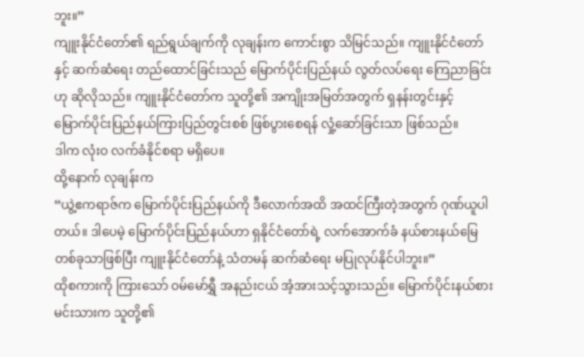ဘူး။”
ကျူးနိုင်ငံတော်၏ ရည်ရွယ်ချက်ကို လုချန်းက ကောင်းစွာ သိမြင်သည်။ ကျူးနိုင်ငံတော်နှင့် ဆက်ဆံရေး တည်ထောင်ခြင်းသည် မြောက်ပိုင်းပြည်နယ် လွတ်လပ်ရေး ကြေညာခြင်းဟု ဆိုလိုသည်။ ကျူးနိုင်ငံတော်က သူတို့၏ အကျိုးအမြတ်အတွက် ရှနန်းတွင်းနှင့် မြောက်ပိုင်းပြည်နယ်ကြားပြည်တွင်းစစ် ဖြစ်ပွားစေရန် လှုံ့ဆော်ခြင်းသာ ဖြစ်သည်။
ဒါက လုံးဝ လက်ခံနိုင်စရာ မရှိပေ။
ထို့နောက် လုချန်းက
“ယွဲ့ဧကရာဇ်က မြောက်ပိုင်းပြည်နယ်ကို ဒီလောက်အထိ အထင်ကြီးတဲ့အတွက် ဂုဏ်ယူပါတယ်။ ဒါပေမဲ့ မြောက်ပိုင်းပြည်နယ်ဟာ ရှနိုင်ငံတော်ရဲ့ လက်အောက်ခံ နယ်စားနယ်မြေတစ်ခုသာဖြစ်ပြီး ကျူးနိုင်ငံတော်နဲ့ သံတမန် ဆက်ဆံရေး မပြုလုပ်နိုင်ပါဘူး။”
ထိုစကားကို ကြားသော် ဝမ်မော်ရွှီ အနည်းငယ် အံ့အားသင့်သွားသည်။ မြောက်ပိုင်းနယ်စားမင်းသားက သူတို့၏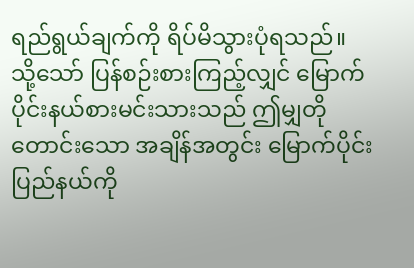ရည်ရွယ်ချက်ကို ရိပ်မိသွားပုံရသည်။
သို့သော် ပြန်စဉ်းစားကြည့်လျှင် မြောက်ပိုင်းနယ်စားမင်းသားသည် ဤမျှတိုတောင်းသော အချိန်အတွင်း မြောက်ပိုင်းပြည်နယ်ကို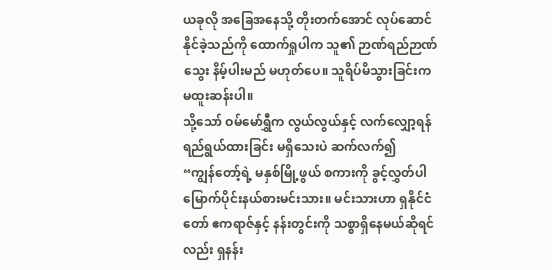ယခုလို အခြေအနေသို့ တိုးတက်အောင် လုပ်ဆောင်နိုင်ခဲ့သည်ကို ထောက်ရှုပါက သူ၏ ဉာဏ်ရည်ဉာဏ်သွေး နိမ့်ပါးမည် မဟုတ်ပေ။ သူရိပ်မိသွားခြင်းက မထူးဆန်းပါ။
သို့သော် ဝမ်မော်ရွှီက လွယ်လွယ်နှင့် လက်လျှော့ရန် ရည်ရွယ်ထားခြင်း မရှိသေးပဲ ဆက်လက်၍
“ကျွန်တော့်ရဲ့ မနှစ်မြို့ဖွယ် စကားကို ခွင့်လွှတ်ပါ မြောက်ပိုင်းနယ်စားမင်းသား။ မင်းသားဟာ ရှနိုင်ငံတော် ဧကရာဇ်နှင့် နန်းတွင်းကို သစ္စာရှိနေမယ်ဆိုရင်လည်း ရှနန်း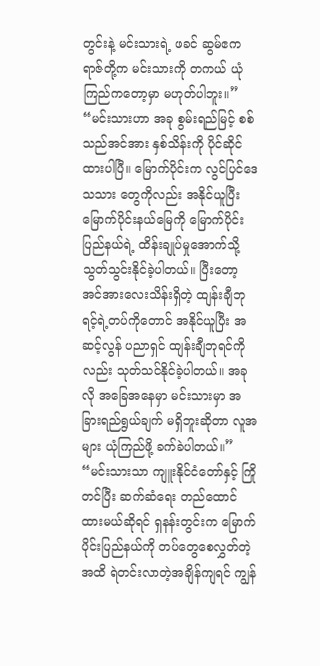တွင်းနဲ့ မင်းသားရဲ့ ဖခင် ဆွမ်ဧကရာဇ်တို့က မင်းသားကို တကယ် ယုံကြည်ကတော့မှာ မဟုတ်ပါဘူး။”
“မင်းသားဟာ အခု စွမ်းရည်မြင့် စစ်သည်အင်အား နှစ်သိန်းကို ပိုင်ဆိုင်ထားပါပြီ။ မြောက်ပိုင်းက လွင်ပြင်ဒေသသား တွေကိုလည်း အနိုင်ယူပြီး မြောက်ပိုင်းနယ်မြေကို မြောက်ပိုင်းပြည်နယ်ရဲ့ ထိန်းချုပ်မှုအောက်သို့ သွတ်သွင်းနိုင်ခဲ့ပါတယ်။ ပြီးတော့ အင်အားလေးသိန်းရှိတဲ့ ထျန်းချီဘုရင့်ရဲ့တပ်ကိုတောင် အနိုင်ယူပြီး အဆင့်လွန် ပညာရှင် ထျန်းချီဘုရင်ကိုလည်း သုတ်သင်နိုင်ခဲ့ပါတယ်။ အခုလို အခြေအနေမှာ မင်းသားမှာ အခြားရည်ရွယ်ချက် မရှိဘူးဆိုတာ လူအများ ယုံကြည်ဖို့ ခက်ခဲပါတယ်။”
“မင်းသားသာ ကျူးနိုင်ငံတော်နှင့် ကြိုတင်ပြီး ဆက်ဆံရေး တည်ထောင်ထားမယ်ဆိုရင် ရှနန်းတွင်းက မြောက်ပိုင်းပြည်နယ်ကို တပ်တွေစေလွှတ်တဲ့အထိ ရဲတင်းလာတဲ့အချိန်ကျရင် ကျွန်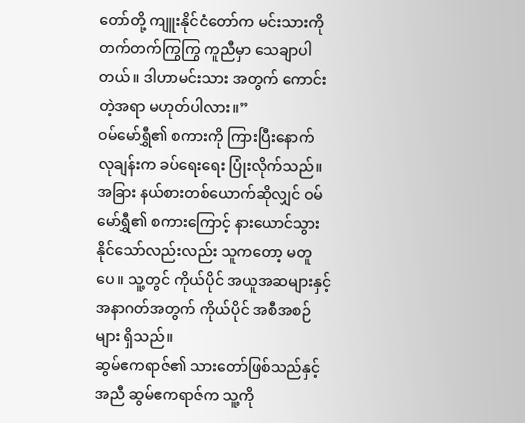တော်တို့ ကျူးနိုင်ငံတော်က မင်းသားကို တက်တက်ကြွကြွ ကူညီမှာ သေချာပါတယ်။ ဒါဟာမင်းသား အတွက် ကောင်းတဲ့အရာ မဟုတ်ပါလား။”
ဝမ်မော်ရွှီ၏ စကားကို ကြားပြီးနောက် လုချန်းက ခပ်ရေးရေး ပြုံးလိုက်သည်။ အခြား နယ်စားတစ်ယောက်ဆိုလျှင် ဝမ်မော်ရွှီ၏ စကားကြောင့် နားယောင်သွားနိုင်သော်လည်းလည်း သူကတော့ မတူပေ။ သူ့တွင် ကိုယ်ပိုင် အယူအဆများနှင့် အနာဂတ်အတွက် ကိုယ်ပိုင် အစီအစဉ်များ ရှိသည်။
ဆွမ်ဧကရာဇ်၏ သားတော်ဖြစ်သည်နှင့်အညီ ဆွမ်ဧကရာဇ်က သူ့ကို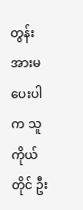တွန်းအားမပေးပါက သူကိုယ်တိုင် ဦး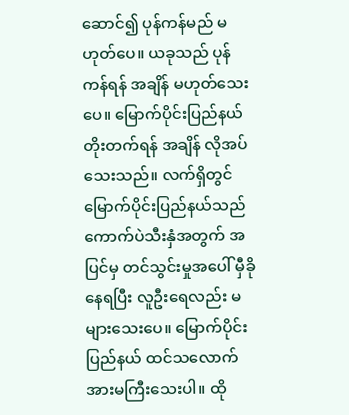ဆောင်၍ ပုန်ကန်မည် မဟုတ်ပေ။ ယခုသည် ပုန်ကန်ရန် အချိန် မဟုတ်သေးပေ။ မြောက်ပိုင်းပြည်နယ် တိုးတက်ရန် အချိန် လိုအပ်သေးသည်။ လက်ရှိတွင် မြောက်ပိုင်းပြည်နယ်သည် ကောက်ပဲသီးနှံအတွက် အပြင်မှ တင်သွင်းမှုအပေါ် မှီခိုနေရပြီး လူဦးရေလည်း မများသေးပေ။ မြောက်ပိုင်းပြည်နယ် ထင်သလောက် အားမကြီးသေးပါ။ ထို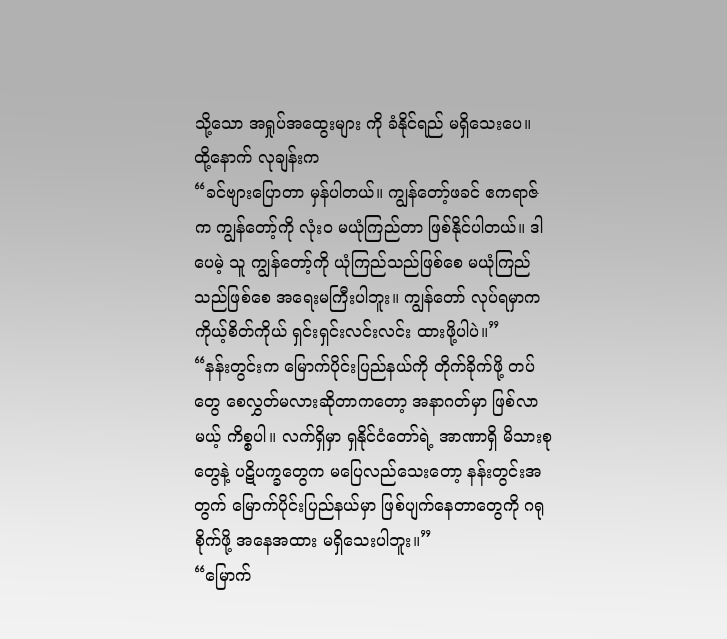သို့သော အရှုပ်အထွေးများ ကို ခံနိုင်ရည် မရှိသေးပေ။
ထို့နောက် လုချန်းက
“ခင်ဗျားပြောတာ မှန်ပါတယ်။ ကျွန်တော့်ဖခင် ဧကရာဇ်က ကျွန်တော့်ကို လုံးဝ မယုံကြည်တာ ဖြစ်နိုင်ပါတယ်။ ဒါပေမဲ့ သူ ကျွန်တော့်ကို ယုံကြည်သည်ဖြစ်စေ မယုံကြည်သည်ဖြစ်စေ အရေးမကြီးပါဘူး။ ကျွန်တော် လုပ်ရမှာက ကိုယ့်စိတ်ကိုယ် ရှင်းရှင်းလင်းလင်း ထားဖို့ပါပဲ။”
“နန်းတွင်းက မြောက်ပိုင်းပြည်နယ်ကို တိုက်ခိုက်ဖို့ တပ်တွေ စေလွှတ်မလားဆိုတာကတော့ အနာဂတ်မှာ ဖြစ်လာမယ့် ကိစ္စပါ။ လက်ရှိမှာ ရှနိုင်ငံတော်ရဲ့ အာဏာရှိ မိသားစုတွေနဲ့ ပဋိပက္ခတွေက မပြေလည်သေးတော့ နန်းတွင်းအတွက် မြောက်ပိုင်းပြည်နယ်မှာ ဖြစ်ပျက်နေတာတွေကို ဂရုစိုက်ဖို့ အနေအထား မရှိသေးပါဘူး။”
“မြောက်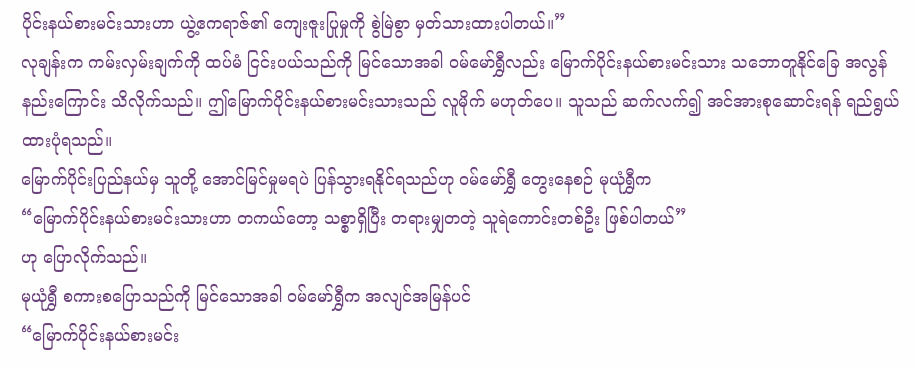ပိုင်းနယ်စားမင်းသားဟာ ယွဲ့ဧကရာဇ်၏ ကျေးဇူးပြုမှုကို စွဲမြဲစွာ မှတ်သားထားပါတယ်။”
လုချန်းက ကမ်းလှမ်းချက်ကို ထပ်မံ ငြင်းပယ်သည်ကို မြင်သောအခါ ဝမ်မော်ရွှီလည်း မြောက်ပိုင်းနယ်စားမင်းသား သဘောတူနိုင်ခြေ အလွန်နည်းကြောင်း သိလိုက်သည်။ ဤမြောက်ပိုင်းနယ်စားမင်းသားသည် လူမိုက် မဟုတ်ပေ။ သူသည် ဆက်လက်၍ အင်အားစုဆောင်းရန် ရည်ရွယ်ထားပုံရသည်။
မြောက်ပိုင်းပြည်နယ်မှ သူတို့ အောင်မြင်မှုမရပဲ ပြန်သွားရနိုင်ရသည်ဟု ဝမ်မော်ရွှီ တွေးနေစဉ် မုယုံရွှီက
“မြောက်ပိုင်းနယ်စားမင်းသားဟာ တကယ်တော့ သစ္စာရှိပြီး တရားမျှတတဲ့ သူရဲကောင်းတစ်ဦး ဖြစ်ပါတယ်”
ဟု ပြောလိုက်သည်။
မုယုံရွှီ စကားစပြောသည်ကို မြင်သောအခါ ဝမ်မော်ရွှီက အလျင်အမြန်ပင်
“မြောက်ပိုင်းနယ်စားမင်း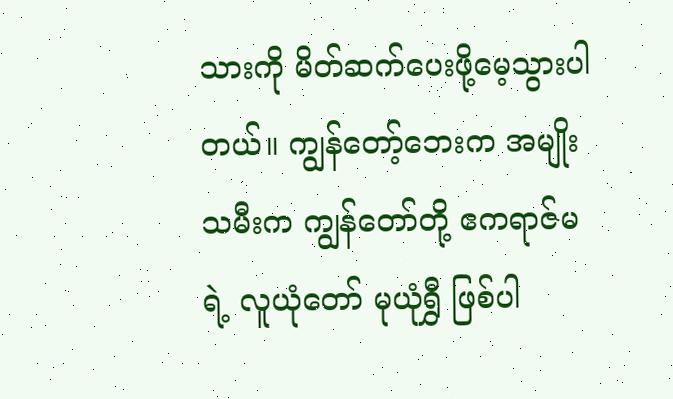သားကို မိတ်ဆက်ပေးဖို့မေ့သွားပါတယ်။ ကျွန်တော့်ဘေးက အမျိုးသမီးက ကျွန်တော်တို့ ဧကရာဇ်မရဲ့ လူယုံတော် မုယုံရွှီ ဖြစ်ပါ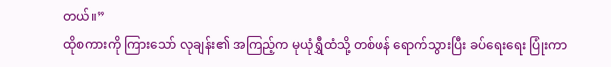တယ်။”
ထိုစကားကို ကြားသော် လုချန်း၏ အကြည့်က မုယုံရွှီထံသို့ တစ်ဖန် ရောက်သွားပြီး ခပ်ရေးရေး ပြုံးကာ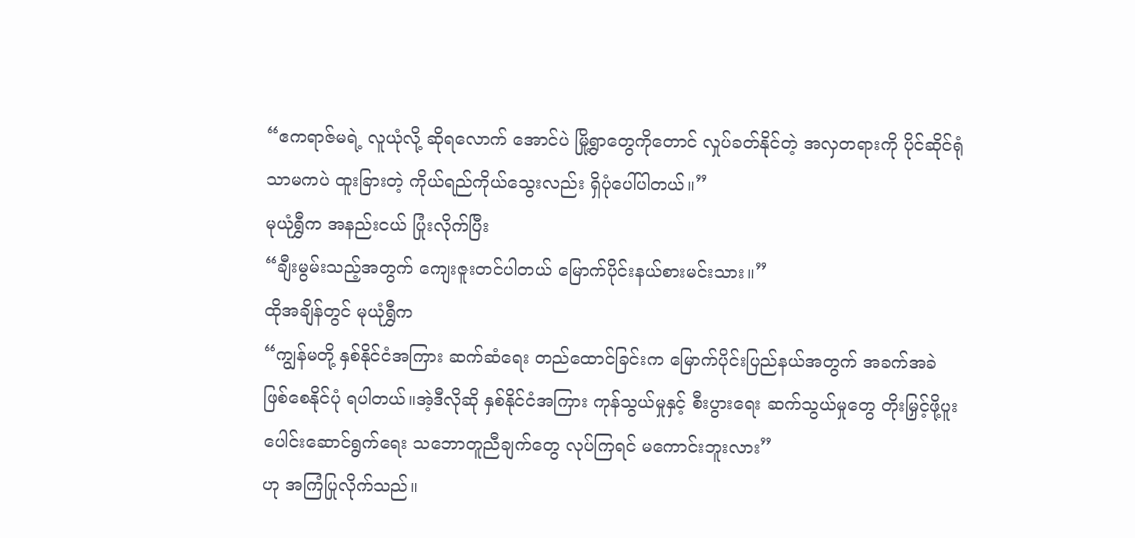“ဧကရာဇ်မရဲ့ လူယုံလို့ ဆိုရလောက် အောင်ပဲ မြို့ရွာတွေကိုတောင် လှုပ်ခတ်နိုင်တဲ့ အလှတရားကို ပိုင်ဆိုင်ရုံသာမကပဲ ထူးခြားတဲ့ ကိုယ်ရည်ကိုယ်သွေးလည်း ရှိပုံပေါ်ပါတယ်။”
မုယုံရွှီက အနည်းငယ် ပြုံးလိုက်ပြီး
“ချီးမွမ်းသည့်အတွက် ကျေးဇူးတင်ပါတယ် မြောက်ပိုင်းနယ်စားမင်းသား။”
ထိုအချိန်တွင် မုယုံရွှီက
“ကျွန်မတို့ နှစ်နိုင်ငံအကြား ဆက်ဆံရေး တည်ထောင်ခြင်းက မြောက်ပိုင်းပြည်နယ်အတွက် အခက်အခဲ ဖြစ်စေနိုင်ပုံ ရပါတယ်။အဲ့ဒီလိုဆို နှစ်နိုင်ငံအကြား ကုန်သွယ်မှုနှင့် စီးပွားရေး ဆက်သွယ်မှုတွေ တိုးမြှင့်ဖို့ပူးပေါင်းဆောင်ရွက်ရေး သဘောတူညီချက်တွေ လုပ်ကြရင် မကောင်းဘူးလား”
ဟု အကြံပြုလိုက်သည်။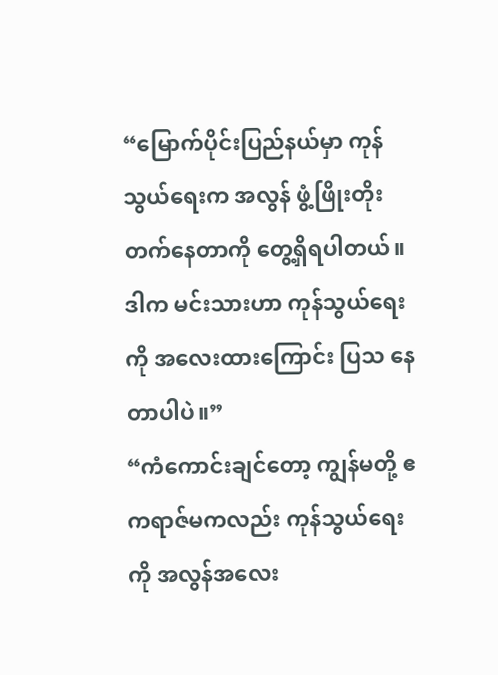“မြောက်ပိုင်းပြည်နယ်မှာ ကုန်သွယ်ရေးက အလွန် ဖွံ့ဖြိုးတိုးတက်နေတာကို တွေ့ရှိရပါတယ်။ ဒါက မင်းသားဟာ ကုန်သွယ်ရေး ကို အလေးထားကြောင်း ပြသ နေတာပါပဲ။”
“ကံကောင်းချင်တော့ ကျွန်မတို့ ဧကရာဇ်မကလည်း ကုန်သွယ်ရေးကို အလွန်အလေး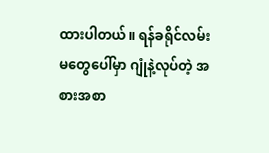ထားပါတယ်။ ရန်ခရိုင်လမ်းမတွေပေါ်မှာ ဂျုံနဲ့လုပ်တဲ့ အစားအစာ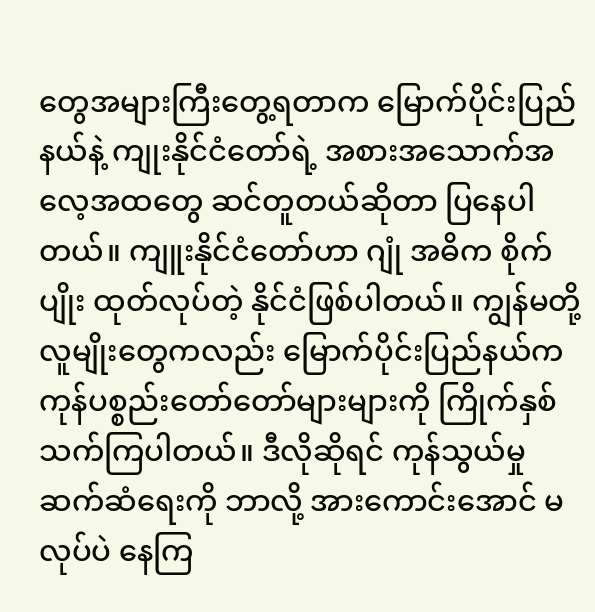တွေအများကြီးတွေ့ရတာက မြောက်ပိုင်းပြည်နယ်နဲ့ ကျုးနိုင်ငံတော်ရဲ့ အစားအသောက်အလေ့အထတွေ ဆင်တူတယ်ဆိုတာ ပြနေပါတယ်။ ကျူးနိုင်ငံတော်ဟာ ဂျုံ အဓိက စိုက်ပျိုး ထုတ်လုပ်တဲ့ နိုင်ငံဖြစ်ပါတယ်။ ကျွန်မတို့လူမျိုးတွေကလည်း မြောက်ပိုင်းပြည်နယ်က ကုန်ပစ္စည်းတော်တော်များများကို ကြိုက်နှစ်သက်ကြပါတယ်။ ဒီလိုဆိုရင် ကုန်သွယ်မှု ဆက်ဆံရေးကို ဘာလို့ အားကောင်းအောင် မလုပ်ပဲ နေကြ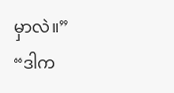မှာလဲ။”
“ဒါက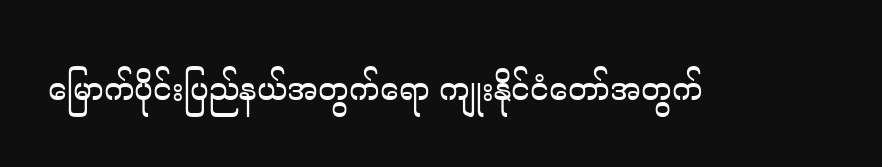မြောက်ပိုင်းပြည်နယ်အတွက်ရော ကျုးနိုင်ငံတော်အတွက်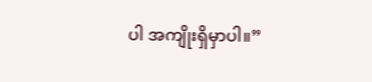ပါ အကျိုးရှိမှာပါ။”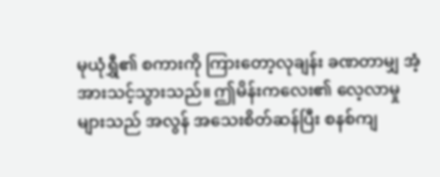မုယုံရွှီ၏ စကားကို ကြားတော့လုချန်း ခဏတာမျှ အံ့အားသင့်သွားသည်။ ဤမိန်းကလေး၏ လေ့လာမှုများသည် အလွန် အသေးစိတ်ဆန်ပြီး စနစ်ကျ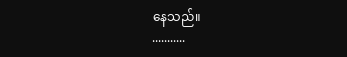နေသည်။
...........